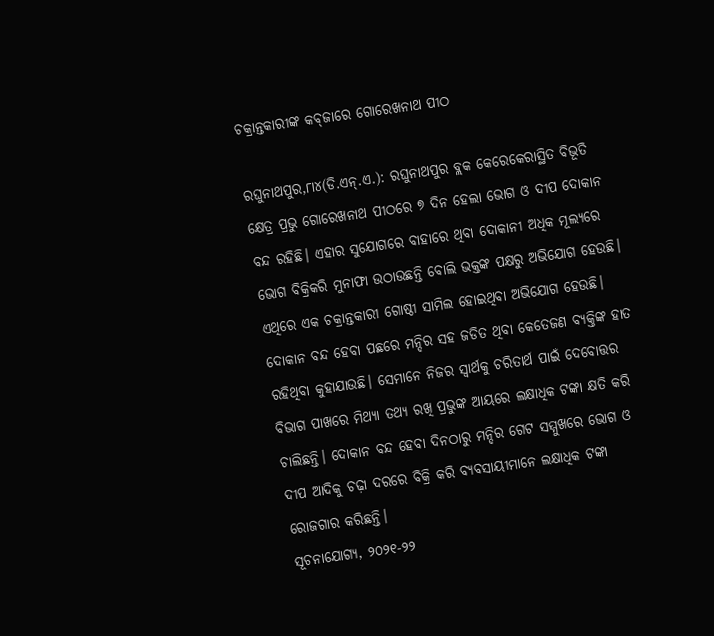ଚକ୍ରାନ୍ତକାରୀଙ୍କ କବ୍‌ଜାରେ ଗୋରେଖନାଥ ପୀଠ

ରଘୁନାଥପୁର,୮ା୪(ଡି.ଏନ୍‌.ଏ.): ରଘୁନାଥପୁର ବ୍ଲକ କେରେକେରାସ୍ଥିତ ବିଭୂତି କ୍ଷେତ୍ର ପ୍ରଭୁ ଗୋରେଖନାଥ ପୀଠରେ ୭ ଦିନ ହେଲା ଭୋଗ ଓ ଦୀପ ଦୋକାନ ବନ୍ଦ ରହିଛି। ଏହାର ସୁଯୋଗରେ ବାହାରେ ଥିବା ଦୋକାନୀ ଅଧିକ ମୂଲ୍ୟରେ ଭୋଗ ବିକ୍ରିକରି ମୁନାଫା ଉଠାଉଛନ୍ତି ବୋଲି ଭକ୍ତଙ୍କ ପକ୍ଷରୁ ଅଭିଯୋଗ ହେଉଛି। ଏଥିରେ ଏକ ଚକ୍ରାନ୍ତକାରୀ ଗୋଷ୍ଠୀ ସାମିଲ ହୋଇଥିବା ଅଭିଯୋଗ ହେଉଛି। ଦୋକାନ ବନ୍ଦ ହେବା ପଛରେ ମନ୍ଦିର ସହ ଜଡିତ ଥିବା କେତେଜଣ ବ୍ୟକ୍ତିଙ୍କ ହାତ ରହିଥିବା କୁହାଯାଉଛି। ସେମାନେ ନିଜର ସ୍ବାର୍ଥକୁ ଚରିତାର୍ଥ ପାଇଁ ଦେବୋତ୍ତର ବିଭାଗ ପାଖରେ ମିଥ୍ୟା ତଥ୍ୟ ରଖି ପ୍ରଭୁଙ୍କ ଆୟରେ ଲକ୍ଷାଧିକ ଟଙ୍କା କ୍ଷତି କରି ଚାଲିଛନ୍ତି। ଦୋକାନ ବନ୍ଦ ହେବା ଦିନଠାରୁ ମନ୍ଦିର ଗେଟ ସମ୍ମୁଖରେ ଭୋଗ ଓ ଦୀପ ଆଦିକୁ ଚଢ଼ା ଦରରେ ବିକ୍ରି କରି ବ୍ୟବସାୟୀମାନେ ଲକ୍ଷାଧିକ ଟଙ୍କା ରୋଜଗାର କରିଛନ୍ତି।
ସୂଚନାଯୋଗ୍ୟ, ୨୦୨୧-୨୨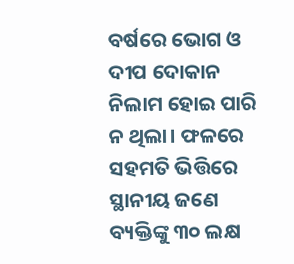ବର୍ଷରେ ଭୋଗ ଓ ଦୀପ ଦୋକାନ ନିଲାମ ହୋଇ ପାରି ନ ଥିଲା। ଫଳରେ ସହମତି ଭିତ୍ତିରେ ସ୍ଥାନୀୟ ଜଣେ ବ୍ୟକ୍ତିଙ୍କୁ ୩୦ ଲକ୍ଷ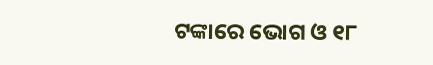ଟଙ୍କାରେ ଭୋଗ ଓ ୧୮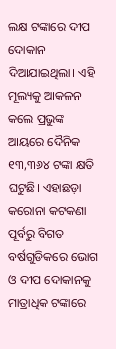ଲକ୍ଷ ଟଙ୍କାରେ ଦୀପ ଦୋକାନ ଦିଆଯାଇଥିଲା। ଏହି ମୂଲ୍ୟକୁ ଆକଳନ କଲେ ପ୍ରଭୁଙ୍କ ଆୟରେ ଦୈନିକ ୧୩,୩୬୪ ଟଙ୍କା କ୍ଷତି ଘଟୁଛି। ଏହାଛଡ଼ା କରୋନା କଟକଣା ପୂର୍ବରୁ ବିଗତ ବର୍ଷଗୁଡିକରେ ଭୋଗ ଓ ଦୀପ ଦୋକାନକୁ ମାତ୍ରାଧିକ ଟଙ୍କାରେ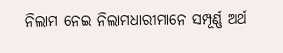ନିଲାମ ନେଇ ନିଲାମଧାରୀମାନେ ସମ୍ପୂର୍ଣ୍ଣ ଅର୍ଥ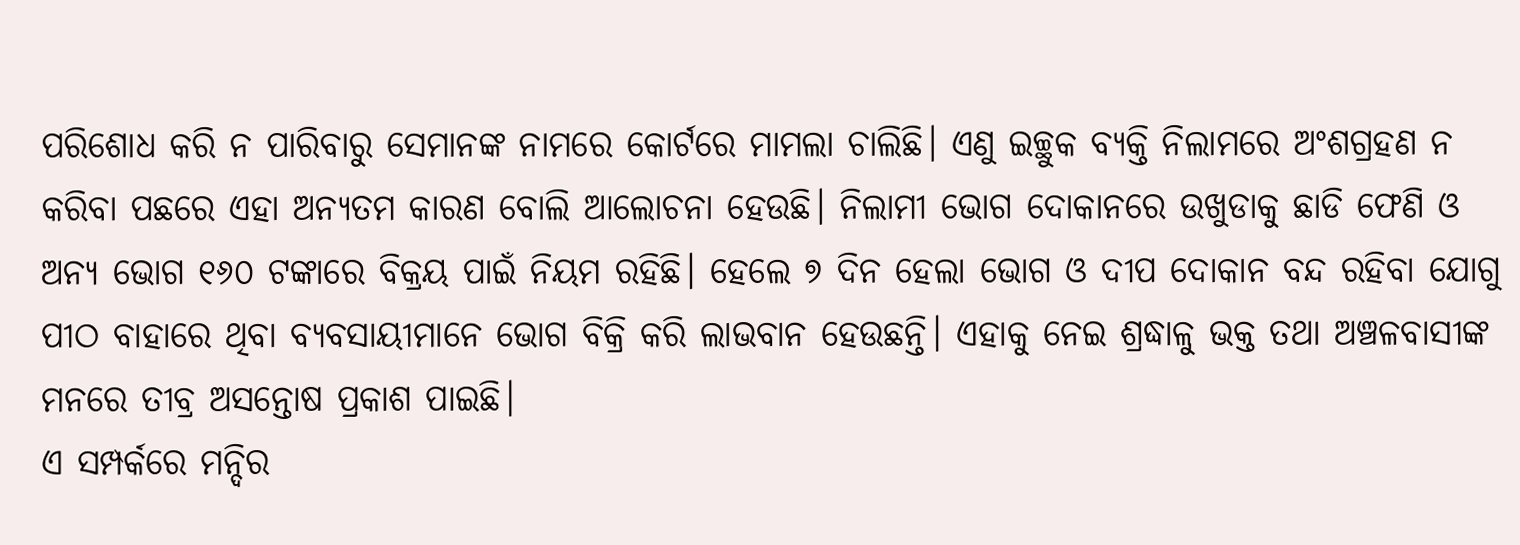ପରିଶୋଧ କରି ନ ପାରିବାରୁ ସେମାନଙ୍କ ନାମରେ କୋର୍ଟରେ ମାମଲା ଚାଲିଛି। ଏଣୁ ଇଚ୍ଛୁକ ବ୍ୟକ୍ତି ନିଲାମରେ ଅଂଶଗ୍ରହଣ ନ କରିବା ପଛରେ ଏହା ଅନ୍ୟତମ କାରଣ ବୋଲି ଆଲୋଚନା ହେଉଛି। ନିଲାମୀ ଭୋଗ ଦୋକାନରେ ଉଖୁଡାକୁ ଛାଡି ଫେଣି ଓ ଅନ୍ୟ ଭୋଗ ୧୬୦ ଟଙ୍କାରେ ବିକ୍ରୟ ପାଇଁ ନିୟମ ରହିଛି। ହେଲେ ୭ ଦିନ ହେଲା ଭୋଗ ଓ ଦୀପ ଦୋକାନ ବନ୍ଦ ରହିବା ଯୋଗୁ ପୀଠ ବାହାରେ ଥିବା ବ୍ୟବସାୟୀମାନେ ଭୋଗ ବିକ୍ରି କରି ଲାଭବାନ ହେଉଛନ୍ତି। ଏହାକୁ ନେଇ ଶ୍ରଦ୍ଧାଳୁ ଭକ୍ତ ତଥା ଅଞ୍ଚଳବାସୀଙ୍କ ମନରେ ତୀବ୍ର ଅସନ୍ତୋଷ ପ୍ରକାଶ ପାଇଛି।
ଏ ସମ୍ପର୍କରେ ମନ୍ଦିର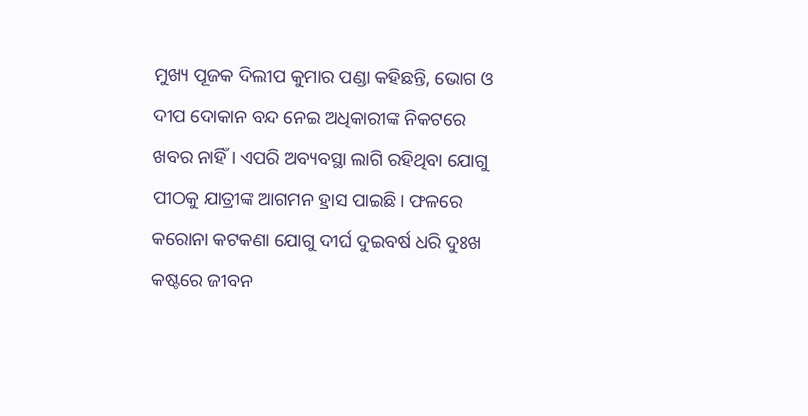ମୁଖ୍ୟ ପୂଜକ ଦିଲୀପ କୁମାର ପଣ୍ଡା କହିଛନ୍ତି, ଭୋଗ ଓ ଦୀପ ଦୋକାନ ବନ୍ଦ ନେଇ ଅଧିକାରୀଙ୍କ ନିକଟରେ ଖବର ନାହିଁ। ଏପରି ଅବ୍ୟବସ୍ଥା ଲାଗି ରହିଥିବା ଯୋଗୁ ପୀଠକୁ ଯାତ୍ରୀଙ୍କ ଆଗମନ ହ୍ରାସ ପାଇଛି। ଫଳରେ କରୋନା କଟକଣା ଯୋଗୁ ଦୀର୍ଘ ଦୁଇବର୍ଷ ଧରି ଦୁଃଖ କଷ୍ଟରେ ଜୀବନ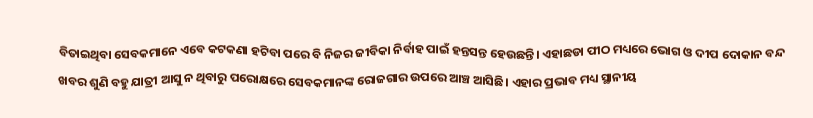ବିତାଇଥିବା ସେବକମାନେ ଏବେ କଟକଣା ହଟିବା ପରେ ବି ନିଜର ଜୀବିକା ନିର୍ବାହ ପାଇଁ ହନ୍ତସନ୍ତ ହେଉଛନ୍ତି। ଏହାଛଡା ପୀଠ ମଧ୍ୟରେ ଭୋଗ ଓ ଦୀପ ଦୋକାନ ବନ୍ଦ ଖବର ଶୁଣି ବହୁ ଯାତ୍ରୀ ଆସୁ ନ ଥିବାରୁ ପରୋକ୍ଷରେ ସେବକମାନଙ୍କ ରୋଜଗାର ଉପରେ ଆଞ୍ଚ ଆସିଛି। ଏହାର ପ୍ରଭାବ ମଧ୍ୟ ସ୍ଥାନୀୟ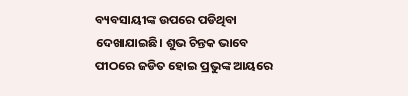ବ୍ୟବସାୟୀଙ୍କ ଉପରେ ପଡିଥିବା ଦେଖାଯାଇଛି। ଶୁଭ ଚିନ୍ତକ ଭାବେ ପୀଠରେ ଜଡିତ ହୋଇ ପ୍ରଭୁଙ୍କ ଆୟରେ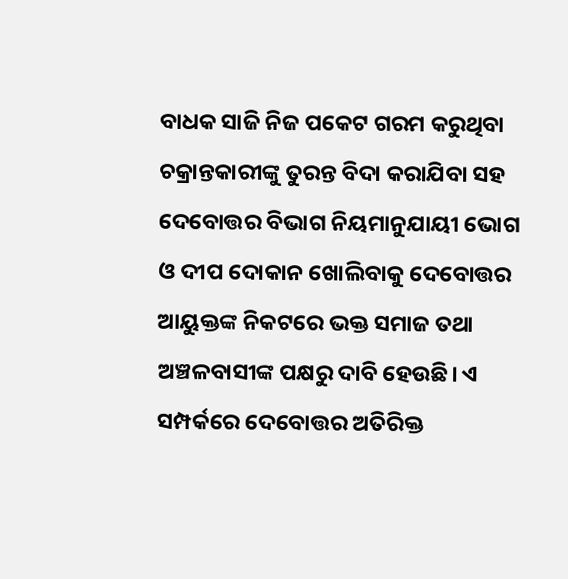ବାଧକ ସାଜି ନିଜ ପକେଟ ଗରମ କରୁଥିବା ଚକ୍ରାନ୍ତକାରୀଙ୍କୁ ତୁରନ୍ତ ବିଦା କରାଯିବା ସହ ଦେବୋତ୍ତର ବିଭାଗ ନିୟମାନୁଯାୟୀ ଭୋଗ ଓ ଦୀପ ଦୋକାନ ଖୋଲିବାକୁ ଦେବୋତ୍ତର ଆୟୁକ୍ତଙ୍କ ନିକଟରେ ଭକ୍ତ ସମାଜ ତଥା ଅଞ୍ଚଳବାସୀଙ୍କ ପକ୍ଷରୁ ଦାବି ହେଉଛି। ଏ ସମ୍ପର୍କରେ ଦେବୋତ୍ତର ଅତିରିକ୍ତ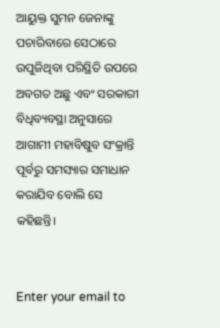ଆୟୁକ୍ତ ସୁମନ ଜେନାଙ୍କୁ ପଚାରିବାରେ ସେଠାରେ ଉପୁଜିଥିବା ପରିସ୍ଥିତି ଉପରେ ଅବଗତ ଅଛୁ ଏବଂ ସରକାରୀ ବିଧିବ୍ୟବସ୍ଥା ଅନୁସାରେ ଆଗାମୀ ମହାବିଷୁବ ସଂକ୍ରାନ୍ତି ପୂର୍ବରୁ ସମସ୍ୟାର ସମାଧାନ କରାଯିବ ବୋଲି ସେ କହିଛନ୍ତି।


Enter your email to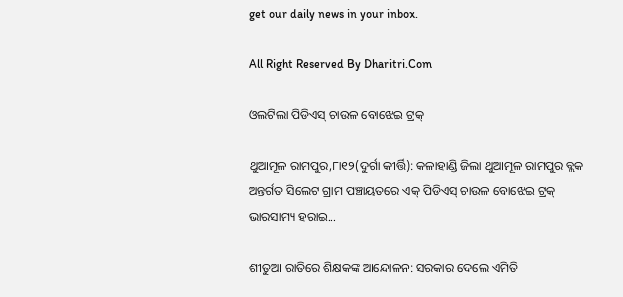get our daily news in your inbox.

All Right Reserved By Dharitri.Com

ଓଲଟିଲା ପିଡିଏସ୍‌ ଚାଉଳ ବୋଝେଇ ଟ୍ରକ୍‌

ଥୁଆମୂଳ ରାମପୁର,୮ା୧୨(ଦୁର୍ଗା କୀର୍ତ୍ତି): କଳାହାଣ୍ଡି ଜିଲା ଥୁଆମୂଳ ରାମପୁର ବ୍ଲକ ଅନ୍ତର୍ଗତ ସିଲେଟ ଗ୍ରାମ ପଞ୍ଚାୟତରେ ଏକ୍‌ ପିଡିଏସ୍‌ ଚାଉଳ ବୋଝେଇ ଟ୍ରକ୍‌ ଭାରସାମ୍ୟ ହରାଇ...

ଶୀତୁଆ ରାତିରେ ଶିକ୍ଷକଙ୍କ ଆନ୍ଦୋଳନ: ସରକାର ଦେଲେ ଏମିତି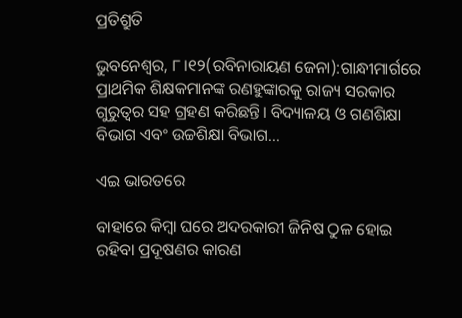ପ୍ରତିଶ୍ରୁତି

ଭୁବନେଶ୍ୱର, ୮।୧୨(ରବିନାରାୟଣ ଜେନା):ଗାନ୍ଧୀମାର୍ଗରେ ପ୍ରାଥମିକ ଶିକ୍ଷକମାନଙ୍କ ରଣହୁଙ୍କାରକୁ ରାଜ୍ୟ ସରକାର ଗୁରୁତ୍ୱର ସହ ଗ୍ରହଣ କରିଛନ୍ତି। ବିଦ୍ୟାଳୟ ଓ ଗଣଶିକ୍ଷା ବିଭାଗ ଏବଂ ଉଚ୍ଚଶିକ୍ଷା ବିଭାଗ...

ଏଇ ଭାରତରେ

ବାହାରେ କିମ୍ବା ଘରେ ଅଦରକାରୀ ଜିନିଷ ଠୁଳ ହୋଇ ରହିବା ପ୍ରଦୂଷଣର କାରଣ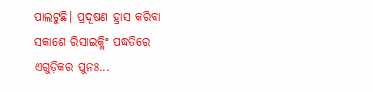ପାଲଟୁଛି। ପ୍ରଦୂଷଣ ହ୍ରାସ କରିବା ସକାଶେ ରିସାଇକ୍ଲିଂ ପଦ୍ଧତିରେ ଏଗୁଡ଼ିକର ପୁନଃ...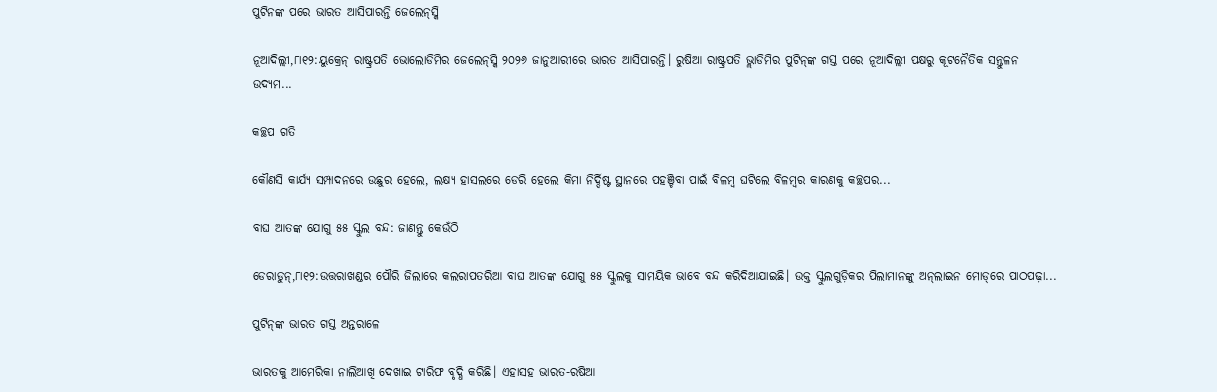ପୁଟିନଙ୍କ ପରେ ଭାରତ ଆସିପାରନ୍ତି ଜେଲେନ୍‌ସ୍କି

ନୂଆଦିଲ୍ଲୀ,୮ା୧୨:ୟୁକ୍ରେନ୍‌ ରାଷ୍ଟ୍ରପତି ଭୋଲୋଡିମିର ଜେଲେନ୍‌ସ୍କି ୨୦୨୬ ଜାନୁଆରୀରେ ଭାରତ ଆସିପାରନ୍ତି। ରୁଷିଆ ରାଷ୍ଟ୍ରପତି ଭ୍ଲାଡିମିର ପୁଟିନ୍‌ଙ୍କ ଗସ୍ତ ପରେ ନୂଆଦିଲ୍ଲୀ ପକ୍ଷରୁ କୂଟନୈତିକ ସନ୍ତୁଳନ ଉଦ୍ୟମ...

କଚ୍ଛପ ଗତି

କୌଣସି କାର୍ଯ୍ୟ ସମ୍ପାଦନରେ ଉଛୁର ହେଲେ, ଲକ୍ଷ୍ୟ ହାସଲରେ ଡେରି ହେଲେ କିମା ନିର୍ଦ୍ଦିଷ୍ଟ ସ୍ଥାନରେ ପହଞ୍ଚିବା ପାଇଁ ବିଳମ୍ବ ଘଟିଲେ ବିଳମ୍ବର କାରଣକୁ କଚ୍ଛପର...

ବାଘ ଆତଙ୍କ ଯୋଗୁ ୫୫ ସ୍କୁଲ ବନ୍ଦ: ଜାଣନ୍ତୁ କେଉଁଠି

ଡେରାଡୁନ୍‌,୮ା୧୨:ଉତ୍ତରାଖଣ୍ଡର ପୌରି ଜିଲାରେ କଲରାପତରିଆ ବାଘ ଆତଙ୍କ ଯୋଗୁ ୫୫ ସ୍କୁଲକୁ ସାମୟିକ ଭାବେ ବନ୍ଦ କରିଦିଆଯାଇଛି। ଉକ୍ତ ସ୍କୁଲଗୁଡ଼ିକର ପିଲାମାନଙ୍କୁ ଅନ୍‌ଲାଇନ ମୋଡ୍‌ରେ ପାଠପଢ଼ା...

ପୁଟିନ୍‌ଙ୍କ ଭାରତ ଗସ୍ତ ଅନ୍ତରାଳେ

ଭାରତକୁ ଆମେରିକା ନାଲିଆଖି ଦେଖାଇ ଟାରିଫ ବୃଦ୍ଧି କରିଛି। ଏହାସହ ଭାରତ-ରଷିଆ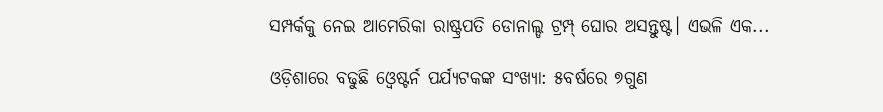ସମ୍ପର୍କକୁ ନେଇ ଆମେରିକା ରାଷ୍ଟ୍ରପତି ଡୋନାଲ୍ଡ ଟ୍ରମ୍ପ୍‌ ଘୋର ଅସନ୍ତୁଷ୍ଟ। ଏଭଳି ଏକ...

ଓଡ଼ିଶାରେ ବଢୁଛି ଓ୍ବେଷ୍ଟର୍ନ ପର୍ଯ୍ୟଟକଙ୍କ ସଂଖ୍ୟା: ୫ବର୍ଷରେ ୭ଗୁଣ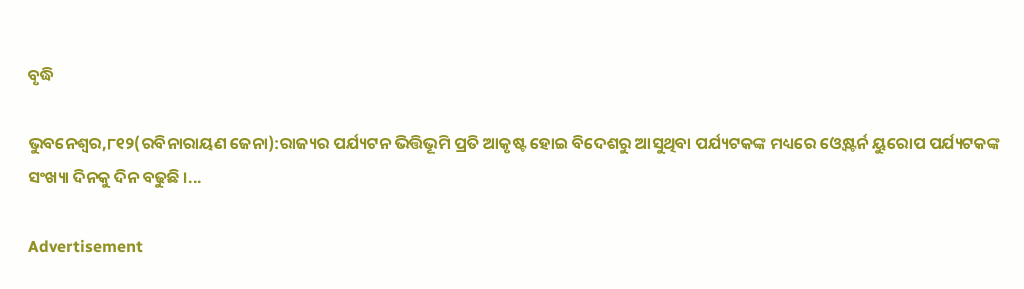ବୃଦ୍ଧି

ଭୁବନେଶ୍ୱର,୮୧୨(ରବିନାରାୟଣ ଜେନା):ରାଜ୍ୟର ପର୍ଯ୍ୟଟନ ଭିତ୍ତିଭୂମି ପ୍ରତି ଆକୃଷ୍ଟ ହୋଇ ବିଦେଶରୁ ଆସୁଥିବା ପର୍ଯ୍ୟଟକଙ୍କ ମଧ୍ୟରେ ଓ୍ବେଷ୍ଟର୍ନ ୟୁରୋପ ପର୍ଯ୍ୟଟକଙ୍କ ସଂଖ୍ୟା ଦିନକୁ ଦିନ ବଢୁଛି ।...

Advertisement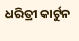ଧରିତ୍ରୀ କାର୍ଟୁନ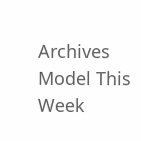Archives
Model This Week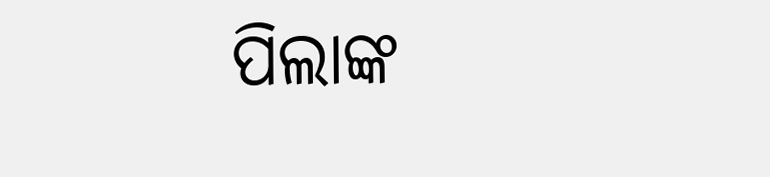ପିଲାଙ୍କ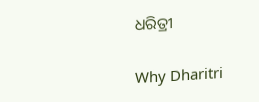ଧରିତ୍ରୀ

Why Dharitri